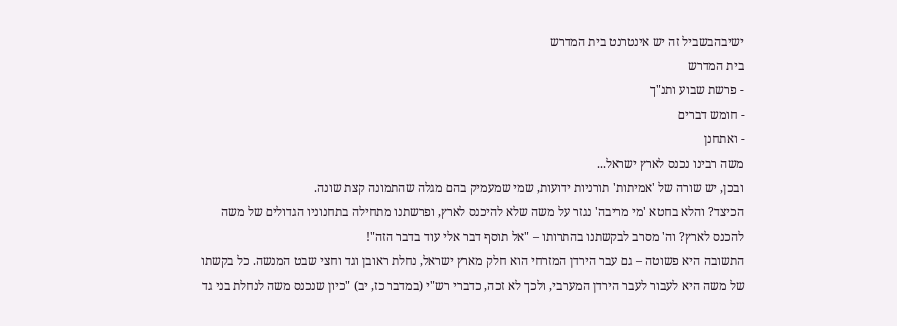ישיבהבשביל זה יש אינטרנט בית המדרש
בית המדרש
- פרשת שבוע ותנ"ך
- חומש דברים
- ואתחנן
משה רבינו נכנס לארץ ישראל...
ובכן, יש שורה של 'אמיתות' תורניות ידועות, שמי שמעמיק בהם מגלה שהתמונה קצת שונה.
הכיצד? והלא בחטא 'מי מריבה' נגזר על משה שלא להיכנס לארץ, ופרשתנו מתחילה בתחנוניו הגדולים של משה להכנס לארץ? וה' מסרב לבקשתנו בהתרותו – "אל תוסף דבר אלי עוד בדבר הזה"!
התשובה היא פשוטה – גם עבר הירדן המזרחי הוא חלק מארץ ישראל, נחלת ראובן וגד וחצי שבט המנשה. כל בקשתו של משה היא לעבור לעבר הירדן המערבי, ולכך לא זכה, כדברי רש"י (במדבר כז, יב) "כיון שנכנס משה לנחלת בני גד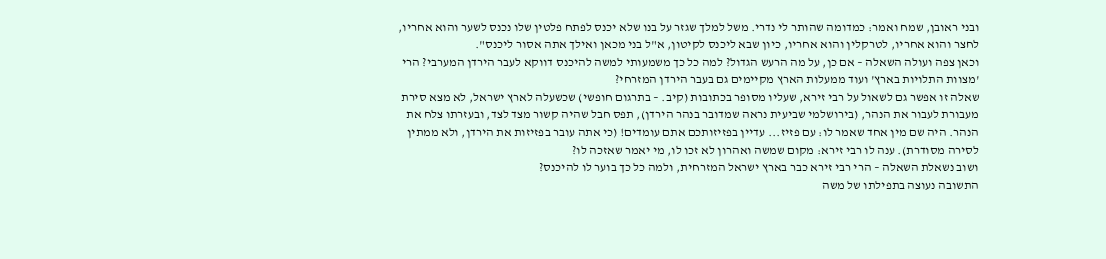ובני ראובן, שמח ואמר: כמדומה שהותר לי נדרי. משל למלך שגזר על בנו שלא יכנס לפתח פלטין שלו נכנס לשער והוא אחריו, לחצר והוא אחריו, לטרקלין והוא אחריו, כיון שבא ליכנס לקיטון, א"ל בני מכאן ואילך אתה אסור ליכנס".
וכאן צפה ועולה השאלה – אם כן, על מה הרעש הגדול? למה כל כך משמעותי למשה להיכנס דווקא לעבר הירדן המערבי? הרי 'מצוות התלויות בארץ' ועוד ממעלות הארץ מקיימים גם בעבר הירדן המזרחי?
שאלה זו אפשר גם לשאול על רבי זירא, שעליו מסופר בכתובות (קיב. – בתרגום חופשי) שכשעלה לארץ ישראל, לא מצא סירת מעבורת לעבור את הנהר, (בירושלמי שביעית נראה שמדובר בנהר הירדן), תפס חבל שהיה קשור מצד לצד, ובעזרתו צלח את הנהר. היה שם מין אחד שאמר לו: עם פזיז... עדיין בפזיזותכם אתם עומדים! (כי אתה עובר בפזיזות את הירדן, ולא ממתין לסירה מסודרת). ענה לו רבי זירא: מקום שמשה ואהרון לא זכו לו, מי יאמר שאזכה לו?
ושוב נשאלת השאלה – הרי רבי זירא כבר בארץ ישראל המזרחית, ולמה כל כך בוער לו להיכנס?
התשובה נעוצה בתפילתו של משה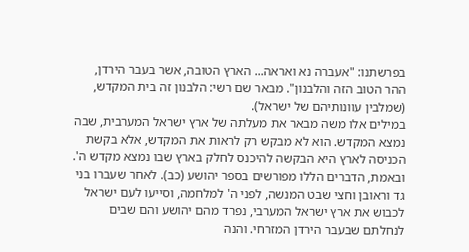בפרשתנו: "אעברה נא ואראה... הארץ הטובה, אשר בעבר הירדן, ההר הטוב הזה והלבנון". מבאר שם רשי: הלבנון זה בית המקדש, (שמלבין עוונותיהם של ישראל).
במילים אלו משה מבאר את מעלתה של ארץ ישראל המערבית, שבה נמצא המקדש. הוא לא מבקש רק לראות את המקדש, אלא בקשת הכניסה לארץ היא הבקשה להיכנס לחלק בארץ שבו נמצא מקדש ה'.
ובאמת, הדברים הללו מפורשים בספר יהושע (כב). לאחר שעברו בני גד וראובן וחצי שבט המנשה, לפני ה' למלחמה, וסייעו לעם ישראל לכבוש את ארץ ישראל המערבי, נפרד מהם יהושע והם שבים לנחלתם שבעבר הירדן המזרחי. והנה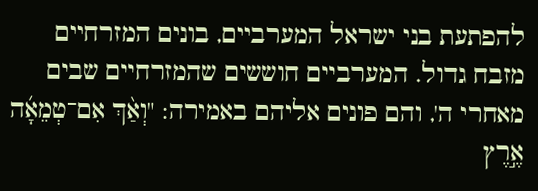להפתעת בני ישראל המערביים, בונים המזרחיים מזבח גדול. המערביים חוששים שהמזרחיים שבים מאחרי ה', והם פונים אליהם באמירה: "וְאַ֨ךְ אִם־טְמֵאָ֜ה אֶ֣רֶץ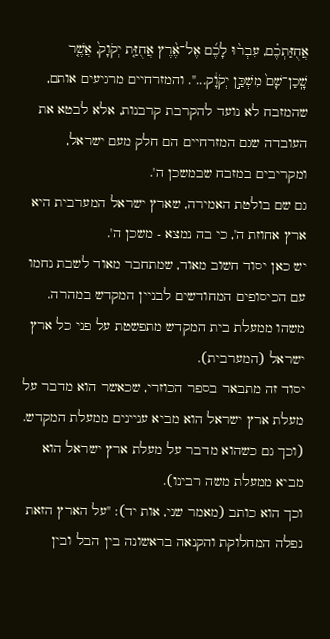אֲחֻזַּתְכֶ֗ם, עִבְר֨וּ לָכֶ֜ם אֶל־אֶ֨רֶץ אֲחֻזַּ֤ת יְקֹוָק֙, אֲשֶׁ֤ר שָֽׁכַן־שָׁם֙ מִשְׁכַּ֣ן יְקֹוָ֔ק...". והמזרחיים מרגיעים אותם, שהמזבח לא נועד להקרבת קרבנות, אלא לבטא את העובדה שגם המזרחיים הם חלק מעם ישראל, ומקריבים במזבח שבמשכן ה'.
גם שם בולטת האמירה, שארץ ישראל המערבית היא ארץ אחוזת ה', כי בה נמצא - משכן ה'.
יש כאן יסוד חשוב מאוד, שמתחבר מאוד לשבת נחמו עם הכיסופים המחודשים לבניין המקדש במהרה. משהו ממעלת בית המקדש מתפשטת על פני כל ארץ ישראל (המערבית).
יסוד זה מתבאר בספר הכוזרי, שכאשר הוא מדבר על מעלת ארץ ישראל הוא מביא עניינים ממעלת המקדש. (וכך גם כשהוא מדבר על מעלת ארץ ישראל הוא מביא ממעלת משה רבינו).
וכך הוא כותב (מאמר שני, אות יד): "על הארץ הזאת נפלה המחלוקת והקנאה בראשונה בין הבל ובין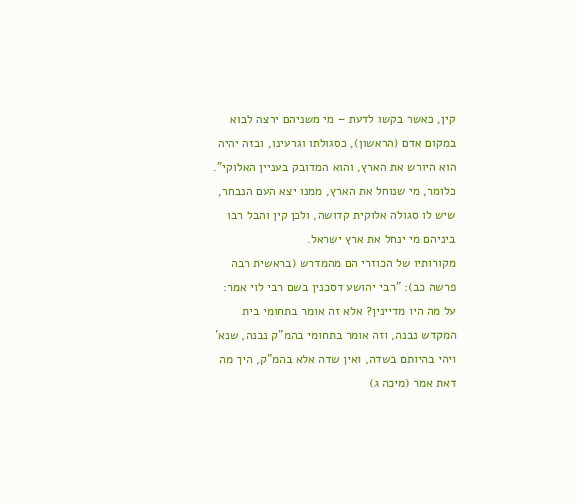קין, כאשר בקשו לדעת – מי משניהם ירצה לבוא במקום אדם (הראשון), כסגולתו וגרעינו, ובזה יהיה הוא היורש את הארץ, והוא המדובק בעניין האלוקי". כלומר, מי שנוחל את הארץ, ממנו יצא העם הנבחר, שיש לו סגולה אלוקית קדושה, ולכן קין והבל רבו ביניהם מי ינחל את ארץ ישראל.
מקורותיו של הכוזרי הם מהמדרש (בראשית רבה פרשה כב): "רבי יהושע דסכנין בשם רבי לוי אמר: על מה היו מדיינין? אלא זה אומר בתחומי בית המקדש נבנה, וזה אומר בתחומי בהמ"ק נבנה, שנא' ויהי בהיותם בשדה, ואין שדה אלא בהמ"ק, היך מה דאת אמר (מיכה ג)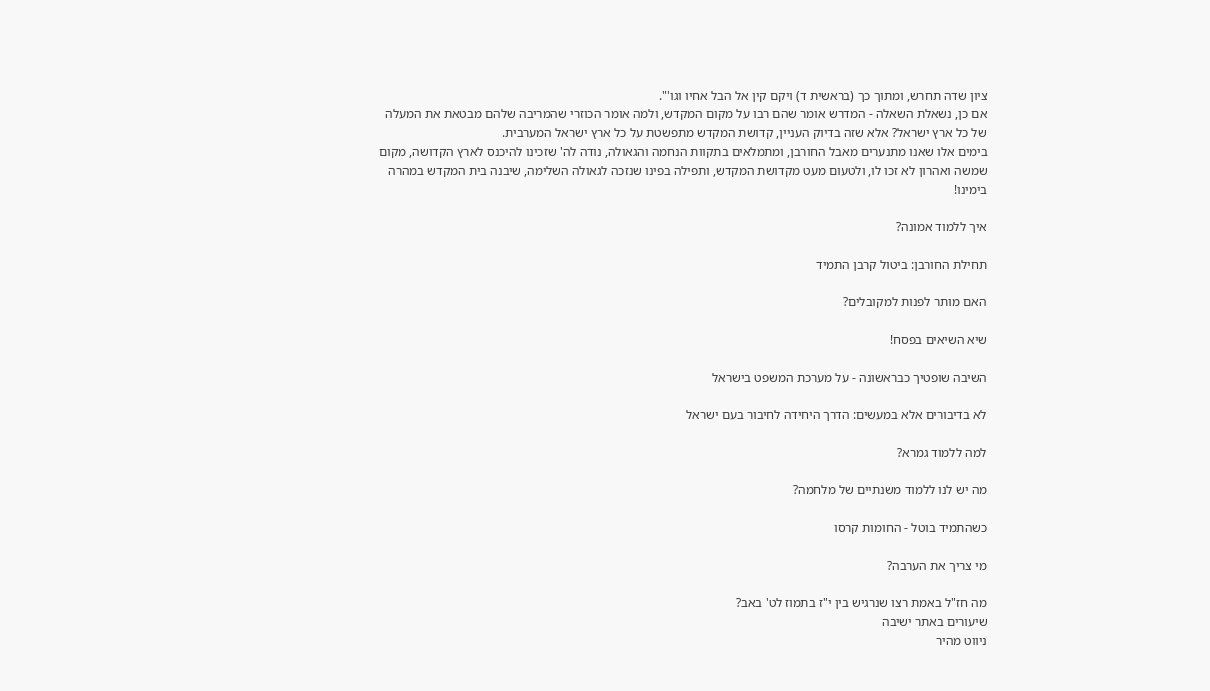ציון שדה תחרש, ומתוך כך (בראשית ד) ויקם קין אל הבל אחיו וגו'".
אם כן, נשאלת השאלה - המדרש אומר שהם רבו על מקום המקדש, ולמה אומר הכוזרי שהמריבה שלהם מבטאת את המעלה של כל ארץ ישראל? אלא שזה בדיוק העניין, קדושת המקדש מתפשטת על כל ארץ ישראל המערבית.
בימים אלו שאנו מתנערים מאבל החורבן, ומתמלאים בתקוות הנחמה והגאולה, נודה לה' שזכינו להיכנס לארץ הקדושה, מקום שמשה ואהרון לא זכו לו, ולטעום מעט מקדושת המקדש, ותפילה בפינו שנזכה לגאולה השלימה, שיבנה בית המקדש במהרה בימינו!

איך ללמוד אמונה?

תחילת החורבן: ביטול קרבן התמיד

האם מותר לפנות למקובלים?

שיא השיאים בפסח!

השיבה שופטיך כבראשונה - על מערכת המשפט בישראל

לא בדיבורים אלא במעשים: הדרך היחידה לחיבור בעם ישראל

למה ללמוד גמרא?

מה יש לנו ללמוד משנתיים של מלחמה?

כשהתמיד בוטל - החומות קרסו

מי צריך את הערבה?

מה חז"ל באמת רצו שנרגיש בין י"ז בתמוז לט' באב?
שיעורים באתר ישיבה
ניווט מהיר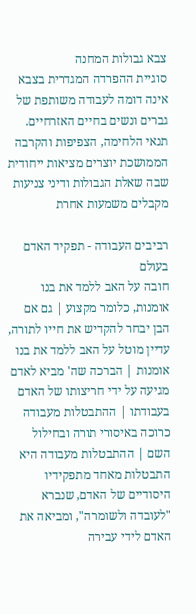צבא גבולות המחנה
סוגיית ההפרדה המגדרית בצבא אינה דומה לעבודה משותפת של גברים ונשים בחיים האזרחיים. תנאי הלחימה, הצפיפות והקרבה הממושכת יוצרים מציאות ייחודית שבה שאלת הגבולות ודיני צניעות מקבלים משמעות אחרת

רביבים העבודה - תפקיד האדם בעולם
חובה על האב ללמד את בנו אומנות, כלומר מקצוע | גם אם הבן יבחר להקדיש את חייו לתורה, עדיין מוטל על האב ללמד את בנו אומנות | הברכה שה' מביא לאדם מגיעה על ידי חריצותו של האדם בעבודתו | ההתבטלות מעבודה כרוכה באיסורי תורה ובחילול השם | ההתבטלות מעבודה היא התבטלות מאחד מתפקידיו היסודיים של האדם, שנברא "לעובדה ולשומרה", ומביאה את האדם לידי עבירה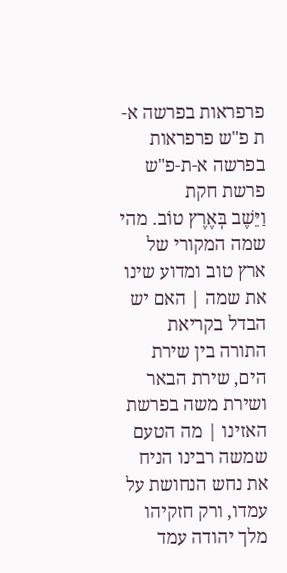פרפראות בפרשה א-ת פ"ש פרפראות בפרשה א-ת-פ"ש פרשת חקת
וַיֵּשֶׁב בְּאֶרֶץ טוֹב. מהי שמה המקורי של ארץ טוב ומדוע שינו את שמה | האם יש הבדל בקריאת התורה בין שירת הים, שירת הבאר ושירת משה בפרשת האזינו | מה הטעם שמשה רבינו הניח את נחש הנחושת על עמדו, ורק חזקיהו מלך יהודה עמד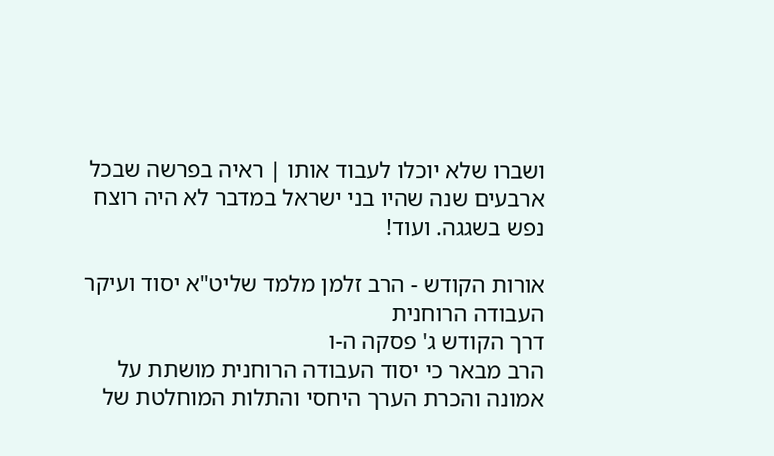ושברו שלא יוכלו לעבוד אותו | ראיה בפרשה שבכל ארבעים שנה שהיו בני ישראל במדבר לא היה רוצח נפש בשגגה. ועוד!

אורות הקודש - הרב זלמן מלמד שליט"א יסוד ועיקר העבודה הרוחנית
דרך הקודש ג' פסקה ה-ו
הרב מבאר כי יסוד העבודה הרוחנית מושתת על אמונה והכרת הערך היחסי והתלות המוחלטת של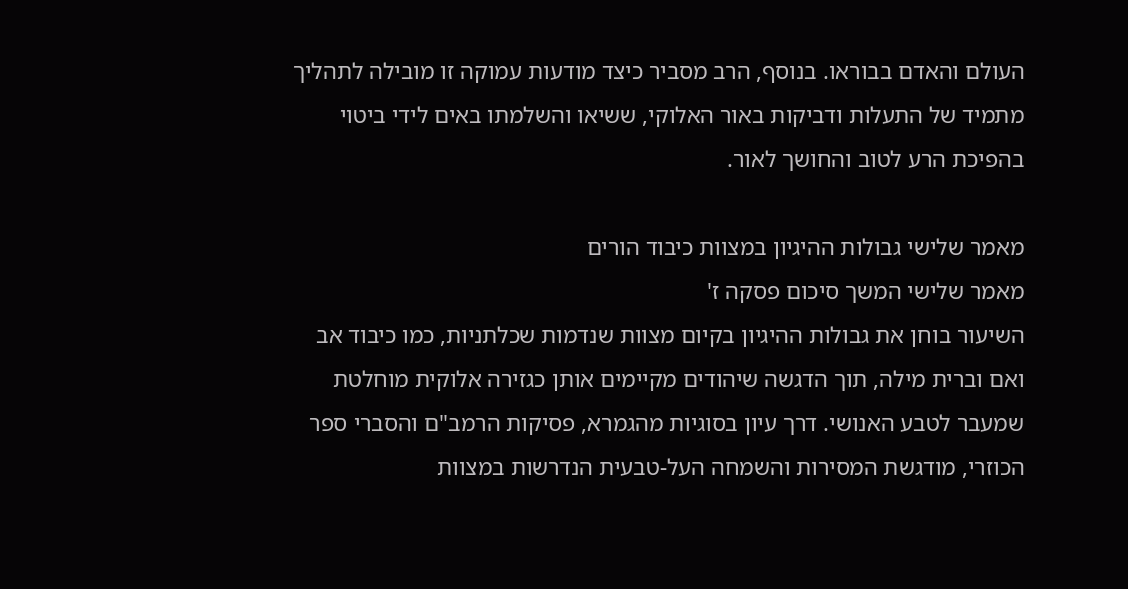העולם והאדם בבוראו. בנוסף, הרב מסביר כיצד מודעות עמוקה זו מובילה לתהליך מתמיד של התעלות ודביקות באור האלוקי, ששיאו והשלמתו באים לידי ביטוי בהפיכת הרע לטוב והחושך לאור.

מאמר שלישי גבולות ההיגיון במצוות כיבוד הורים
מאמר שלישי המשך סיכום פסקה ז'
השיעור בוחן את גבולות ההיגיון בקיום מצוות שנדמות שכלתניות, כמו כיבוד אב ואם וברית מילה, תוך הדגשה שיהודים מקיימים אותן כגזירה אלוקית מוחלטת שמעבר לטבע האנושי. דרך עיון בסוגיות מהגמרא, פסיקות הרמב"ם והסברי ספר הכוזרי, מודגשת המסירות והשמחה העל-טבעית הנדרשות במצוות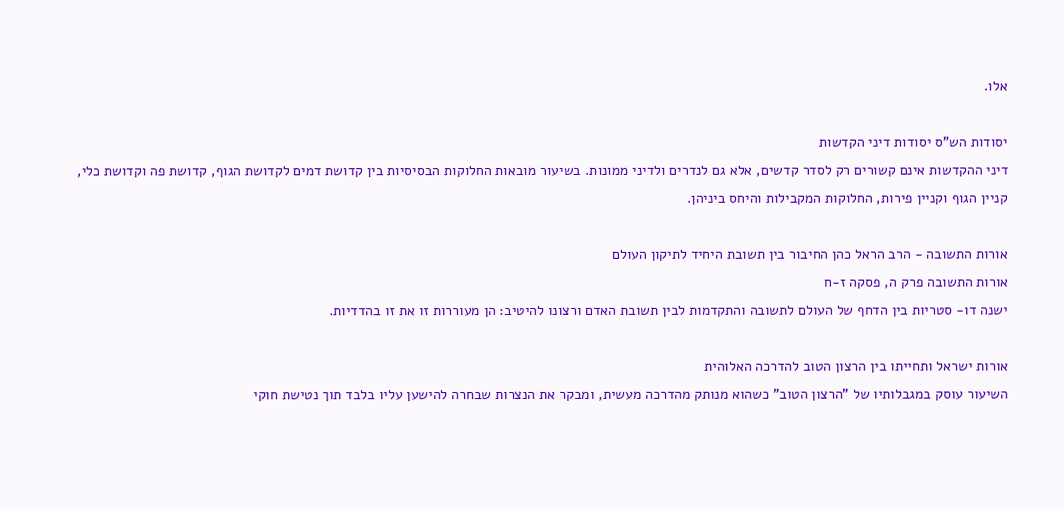אלו.

יסודות הש"ס יסודות דיני הקדשות
דיני ההקדשות אינם קשורים רק לסדר קדשים, אלא גם לנדרים ולדיני ממונות. בשיעור מובאות החלוקות הבסיסיות בין קדושת דמים לקדושת הגוף, קדושת פה וקדושת כלי, קניין הגוף וקניין פירות, החלוקות המקבילות והיחס ביניהן.

אורות התשובה - הרב הראל כהן החיבור בין תשובת היחיד לתיקון העולם
אורות התשובה פרק ה, פסקה ז-ח
ישנה דו- סטריות בין הדחף של העולם לתשובה והתקדמות לבין תשובת האדם ורצונו להיטיב: הן מעוררות זו את זו בהדדיות.

אורות ישראל ותחייתו בין הרצון הטוב להדרכה האלוהית
השיעור עוסק במגבלותיו של "הרצון הטוב" כשהוא מנותק מהדרכה מעשית, ומבקר את הנצרות שבחרה להישען עליו בלבד תוך נטישת חוקי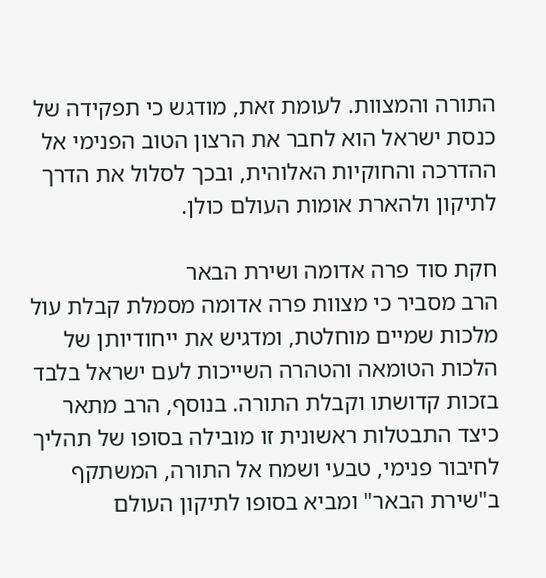התורה והמצוות. לעומת זאת, מודגש כי תפקידה של כנסת ישראל הוא לחבר את הרצון הטוב הפנימי אל ההדרכה והחוקיות האלוהית, ובכך לסלול את הדרך לתיקון ולהארת אומות העולם כולן.

חקת סוד פרה אדומה ושירת הבאר
הרב מסביר כי מצוות פרה אדומה מסמלת קבלת עול מלכות שמיים מוחלטת, ומדגיש את ייחודיותן של הלכות הטומאה והטהרה השייכות לעם ישראל בלבד בזכות קדושתו וקבלת התורה. בנוסף, הרב מתאר כיצד התבטלות ראשונית זו מובילה בסופו של תהליך לחיבור פנימי, טבעי ושמח אל התורה, המשתקף ב"שירת הבאר" ומביא בסופו לתיקון העולם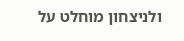ולניצחון מוחלט על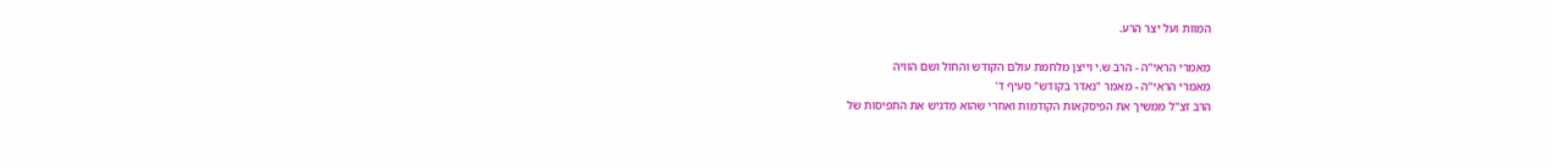המוות ועל יצר הרע.

מאמרי הראי"ה - הרב ש.י וייצן מלחמת עולם הקודש והחול ושם הוויה
מאמרי הראי"ה - מאמר "נאדר בקודש" סעיף ד'
הרב זצ"ל ממשיך את הפיסקאות הקודמות ואחרי שהוא מדגיש את התפיסות של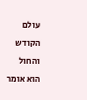עולם הקודש והחול הוא אומר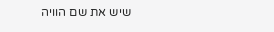שיש את שם הוויה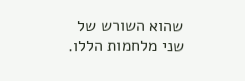שהוא השורש של שני מלחמות הללו.